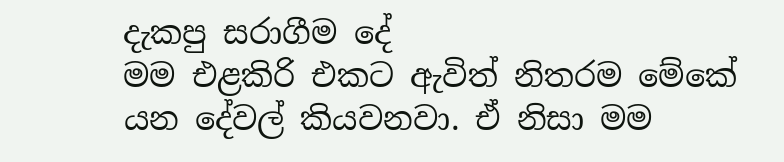දැකපු සරාගීම දේ
මම එළකිරි එකට ඇවිත් නිතරම මේකේ යන දේවල් කියවනවා. ඒ නිසා මම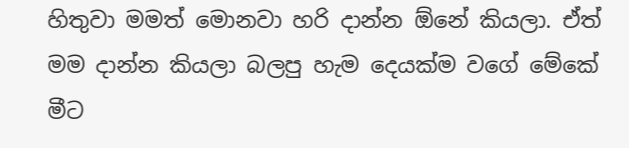හිතුවා මමත් මොනවා හරි දාන්න ඕනේ කියලා. ඒත් මම දාන්න කියලා බලපු හැම දෙයක්ම වගේ මේකේ මීට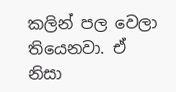කලින් පල වෙලා තියෙනවා. ඒ නිසා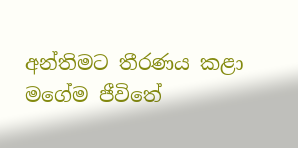අන්තිමට තීරණය කළා මගේම ජීවිතේ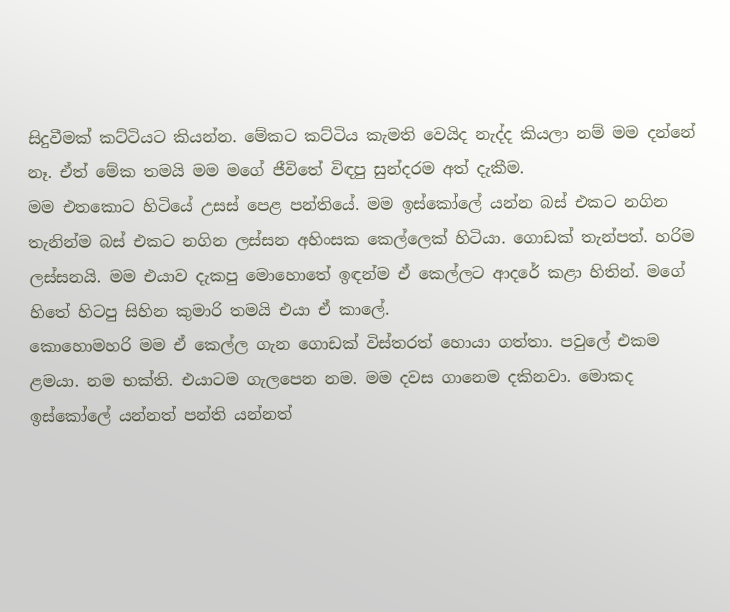සිදුවීමක් කට්ටියට කියන්න. මේකට කට්ටිය කැමති වෙයිද නැද්ද කියලා නම් මම දන්නේ නෑ. ඒත් මේක තමයි මම මගේ ජීවිතේ විඳපු සුන්දරම අත් දැකීම.
මම එතකොට හිටියේ උසස් පෙළ පන්තියේ. මම ඉස්කෝලේ යන්න බස් එකට නගින තැනින්ම බස් එකට නගින ලස්සන අහිංසක කෙල්ලෙක් හිටියා. ගොඩක් තැන්පත්. හරිම ලස්සනයි. මම එයාව දැකපු මොහොතේ ඉඳන්ම ඒ කෙල්ලට ආදරේ කළා හිතින්. මගේ හිතේ හිටපු සිහින කුමාරි තමයි එයා ඒ කාලේ.
කොහොමහරි මම ඒ කෙල්ල ගැන ගොඩක් විස්තරත් හොයා ගත්තා. පවුලේ එකම ළමයා. නම භක්ති. එයාටම ගැලපෙන නම. මම දවස ගානෙම දකිනවා. මොකද ඉස්කෝලේ යන්නත් පන්ති යන්නත්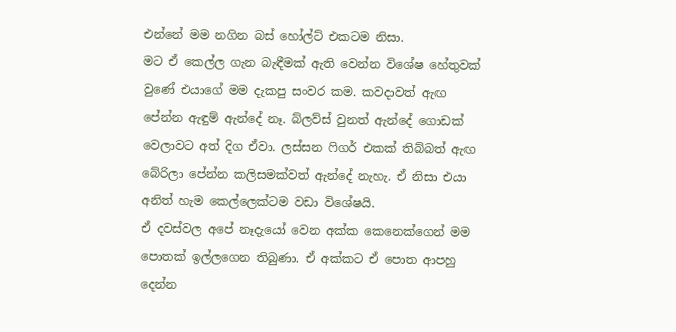එන්නේ මම නගින බස් හෝල්ට් එකටම නිසා.
මට ඒ කෙල්ල ගැන බැඳීමක් ඇති වෙන්න විශේෂ හේතුවක් වුණේ එයාගේ මම දැකපු සංවර කම. කවදාවත් ඇඟ පේන්න ඇඳුම් ඇන්දේ නෑ. බ්ලව්ස් වුනත් ඇන්දේ ගොඩක් වෙලාවට අත් දිග ඒවා. ලස්සන ෆිගර් එකක් තිබ්බත් ඇඟ බේරිලා පේන්න කලිසමක්වත් ඇන්දේ නැහැ. ඒ නිසා එයා අනිත් හැම කෙල්ලෙක්ටම වඩා විශේෂයි.
ඒ දවස්වල අපේ නෑදැයෝ වෙන අක්ක කෙනෙක්ගෙන් මම පොතක් ඉල්ලගෙන තිබුණා. ඒ අක්කට ඒ පොත ආපහු දෙන්න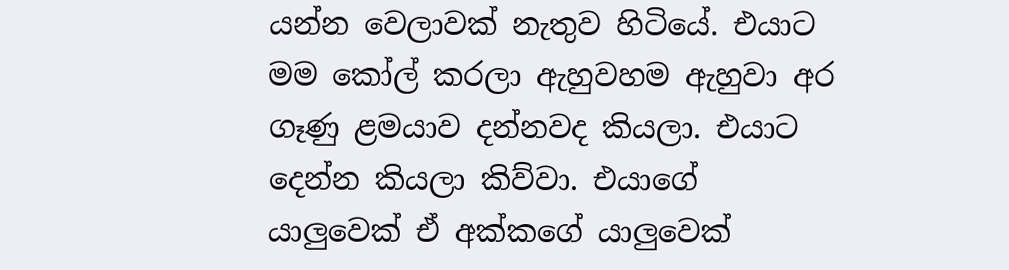යන්න වෙලාවක් නැතුව හිටියේ. එයාට මම කෝල් කරලා ඇහුවහම ඇහුවා අර ගෑණු ළමයාව දන්නවද කියලා. එයාට දෙන්න කියලා කිව්වා. එයාගේ යාලුවෙක් ඒ අක්කගේ යාලුවෙක්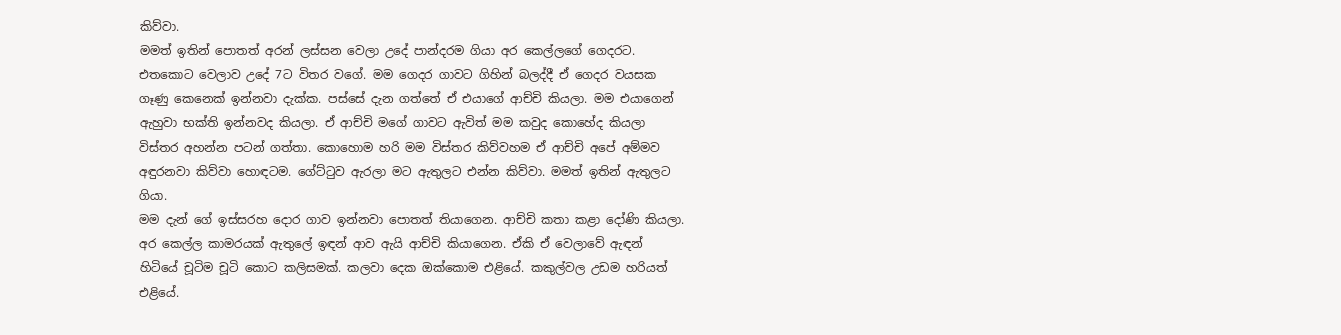කිව්වා.
මමත් ඉතින් පොතත් අරන් ලස්සන වෙලා උදේ පාන්දරම ගියා අර කෙල්ලගේ ගෙදරට. එතකොට වෙලාව උදේ 7ට විතර වගේ. මම ගෙදර ගාවට ගිහින් බලද්දී ඒ ගෙදර වයසක ගෑණු කෙනෙක් ඉන්නවා දැක්ක. පස්සේ දැන ගත්තේ ඒ එයාගේ ආච්චි කියලා. මම එයාගෙන් ඇහුවා භක්ති ඉන්නවද කියලා. ඒ ආච්චි මගේ ගාවට ඇවිත් මම කවුද කොහේද කියලා විස්තර අහන්න පටන් ගත්තා. කොහොම හරි මම විස්තර කිව්වහම ඒ ආච්චි අපේ අම්මව අඳුරනවා කිව්වා හොඳටම. ගේට්ටුව ඇරලා මට ඇතුලට එන්න කිව්වා. මමත් ඉතින් ඇතුලට ගියා.
මම දැන් ගේ ඉස්සරහ දොර ගාව ඉන්නවා පොතත් තියාගෙන. ආච්චි කතා කළා දෝණි කියලා. අර කෙල්ල කාමරයක් ඇතුලේ ඉඳන් ආව ඇයි ආච්චි කියාගෙන. ඒකි ඒ වෙලාවේ ඇඳන් හිටියේ චූටිම චූටි කොට කලිසමක්. කලවා දෙක ඔක්කොම එළියේ. කකුල්වල උඩම හරියත් එළියේ.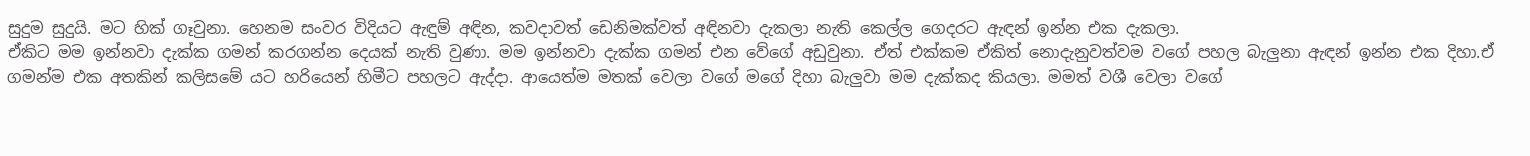සුදුම සුදුයි. මට හික් ගෑවුනා. හෙනම සංවර විදියට ඇඳුම් අඳින, කවදාවත් ඩෙනිමක්වත් අඳිනවා දැකලා නැති කෙල්ල ගෙදරට ඇඳන් ඉන්න එක දැකලා.
ඒකිට මම ඉන්නවා දැක්ක ගමන් කරගන්න දෙයක් නැති වුණා. මම ඉන්නවා දැක්ක ගමන් එන වේගේ අඩුවුනා. ඒත් එක්කම ඒකිත් නොදැනුවත්වම වගේ පහල බැලුනා ඇඳන් ඉන්න එක දිහා.ඒ ගමන්ම එක අතකින් කලිසමේ යට හරියෙන් හිමීට පහලට ඇද්දා. ආයෙත්ම මතක් වෙලා වගේ මගේ දිහා බැලුවා මම දැක්කද කියලා. මමත් වශී වෙලා වගේ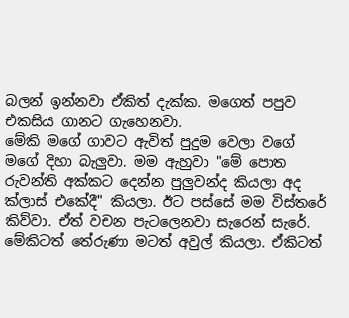බලන් ඉන්නවා ඒකිත් දැක්ක. මගෙත් පපුව එකසිය ගානට ගැහෙනවා.
මේකි මගේ ගාවට ඇවිත් පුදුම වෙලා වගේ මගේ දිහා බැලුවා. මම ඇහුවා "මේ පොත රුවන්ති අක්කට දෙන්න පුලුවන්ද කියලා අද ක්ලාස් එකේදී" කියලා. ඊට පස්සේ මම විස්තරේ කිව්වා. ඒත් වචන පැටලෙනවා සැරෙන් සැරේ. මේකිටත් තේරුණා මටත් අවුල් කියලා. ඒකිටත්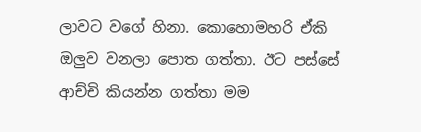ලාවට වගේ හිනා. කොහොමහරි ඒකි ඔලුව වනලා පොත ගත්තා. ඊට පස්සේ ආච්චි කියන්න ගත්තා මම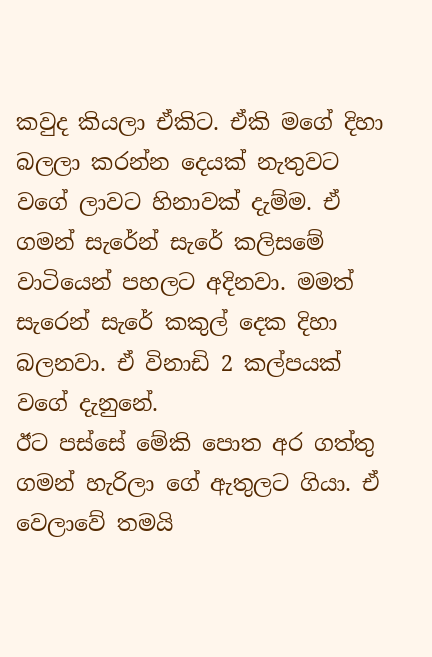කවුද කියලා ඒකිට. ඒකි මගේ දිහා බලලා කරන්න දෙයක් නැතුවට වගේ ලාවට හිනාවක් දැම්ම. ඒ ගමන් සැරේන් සැරේ කලිසමේ වාටියෙන් පහලට අදිනවා. මමත් සැරෙන් සැරේ කකුල් දෙක දිහා බලනවා. ඒ විනාඩි 2 කල්පයක් වගේ දැනුනේ.
ඊට පස්සේ මේකි පොත අර ගත්තු ගමන් හැරිලා ගේ ඇතුලට ගියා. ඒ වෙලාවේ තමයි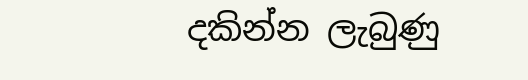දකින්න ලැබුණු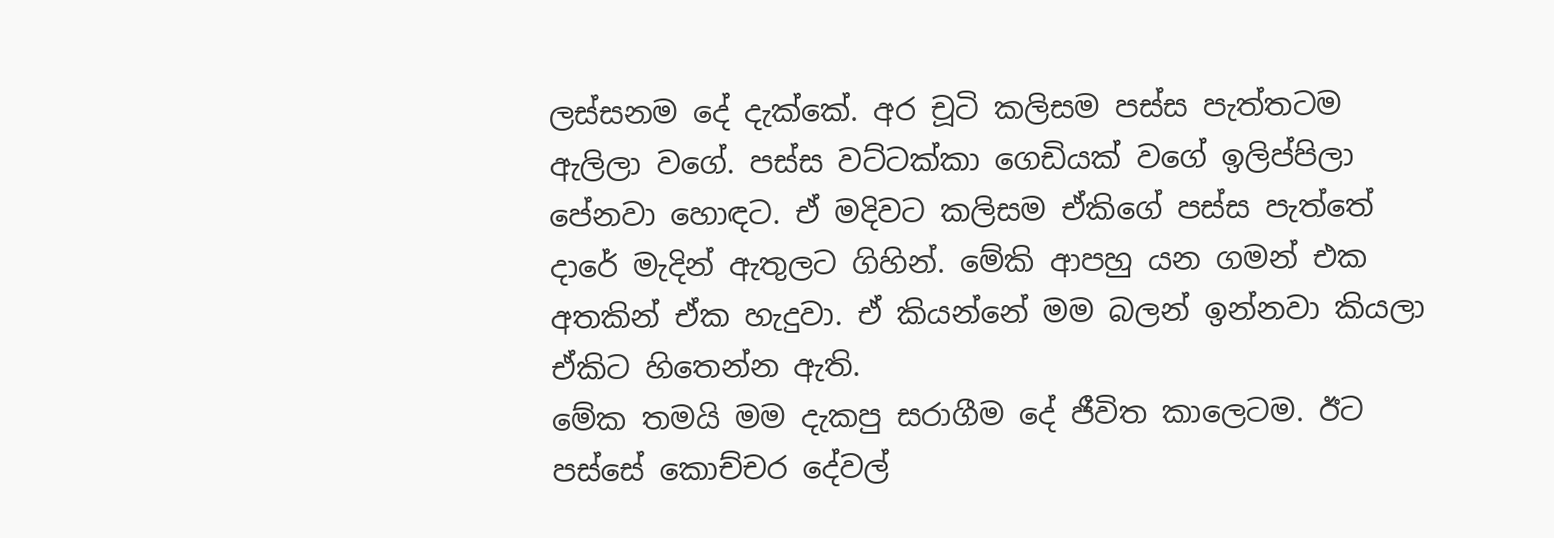ලස්සනම දේ දැක්කේ. අර චූටි කලිසම පස්ස පැත්තටම ඇලිලා වගේ. පස්ස වට්ටක්කා ගෙඩියක් වගේ ඉලිප්පිලා පේනවා හොඳට. ඒ මදිවට කලිසම ඒකිගේ පස්ස පැත්තේ දාරේ මැදින් ඇතුලට ගිහින්. මේකි ආපහු යන ගමන් එක අතකින් ඒක හැදුවා. ඒ කියන්නේ මම බලන් ඉන්නවා කියලා ඒකිට හිතෙන්න ඇති.
මේක තමයි මම දැකපු සරාගීම දේ ජීවිත කාලෙටම. ඊට පස්සේ කොච්චර දේවල්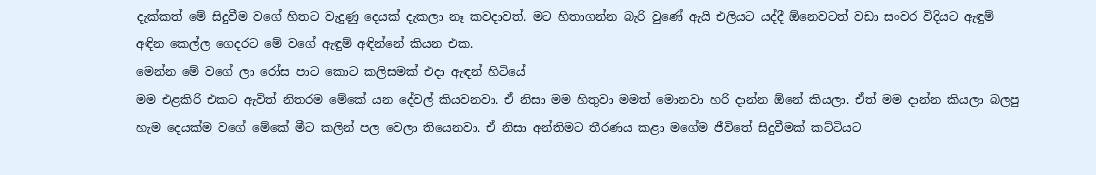දැක්කත් මේ සිදුවීම වගේ හිතට වැදුණු දෙයක් දැකලා නෑ කවදාවත්. මට හිතාගන්න බැරි වුණේ ඇයි එලියට යද්දී ඕනෙවටත් වඩා සංවර විදියට ඇඳුම් අඳින කෙල්ල ගෙදරට මේ වගේ ඇඳුම් අඳින්නේ කියන එක.
මෙන්න මේ වගේ ලා රෝස පාට කොට කලිසමක් එදා ඇඳන් හිටියේ
මම එළකිරි එකට ඇවිත් නිතරම මේකේ යන දේවල් කියවනවා. ඒ නිසා මම හිතුවා මමත් මොනවා හරි දාන්න ඕනේ කියලා. ඒත් මම දාන්න කියලා බලපු හැම දෙයක්ම වගේ මේකේ මීට කලින් පල වෙලා තියෙනවා. ඒ නිසා අන්තිමට තීරණය කළා මගේම ජීවිතේ සිදුවීමක් කට්ටියට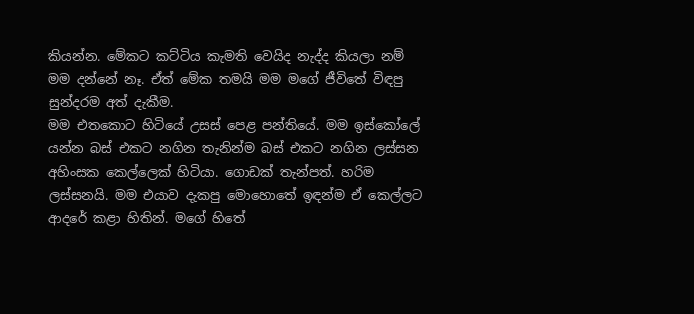කියන්න. මේකට කට්ටිය කැමති වෙයිද නැද්ද කියලා නම් මම දන්නේ නෑ. ඒත් මේක තමයි මම මගේ ජීවිතේ විඳපු සුන්දරම අත් දැකීම.
මම එතකොට හිටියේ උසස් පෙළ පන්තියේ. මම ඉස්කෝලේ යන්න බස් එකට නගින තැනින්ම බස් එකට නගින ලස්සන අහිංසක කෙල්ලෙක් හිටියා. ගොඩක් තැන්පත්. හරිම ලස්සනයි. මම එයාව දැකපු මොහොතේ ඉඳන්ම ඒ කෙල්ලට ආදරේ කළා හිතින්. මගේ හිතේ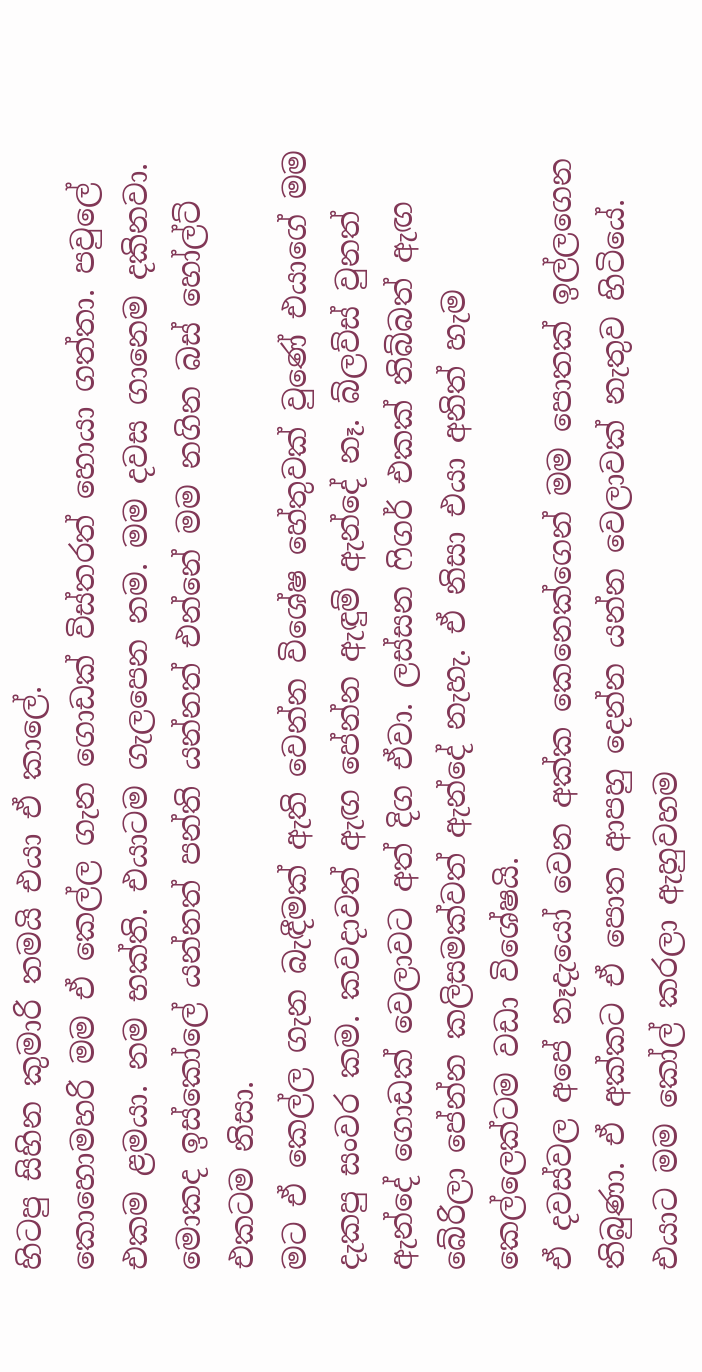හිටපු සිහින කුමාරි තමයි එයා ඒ කාලේ.
කොහොමහරි මම ඒ කෙල්ල ගැන ගොඩක් විස්තරත් හොයා ගත්තා. පවුලේ එකම ළමයා. නම භක්ති. එයාටම ගැලපෙන නම. මම දවස ගානෙම දකිනවා. මොකද ඉස්කෝලේ යන්නත් පන්ති යන්නත් එන්නේ මම නගින බස් හෝල්ට් එකටම නිසා.
මට ඒ කෙල්ල ගැන බැඳීමක් ඇති වෙන්න විශේෂ හේතුවක් වුණේ එයාගේ මම දැකපු සංවර කම. කවදාවත් ඇඟ පේන්න ඇඳුම් ඇන්දේ නෑ. බ්ලව්ස් වුනත් ඇන්දේ ගොඩක් වෙලාවට අත් දිග ඒවා. ලස්සන ෆිගර් එකක් තිබ්බත් ඇඟ බේරිලා පේන්න කලිසමක්වත් ඇන්දේ නැහැ. ඒ නිසා එයා අනිත් හැම කෙල්ලෙක්ටම වඩා විශේෂයි.
ඒ දවස්වල අපේ නෑදැයෝ වෙන අක්ක කෙනෙක්ගෙන් මම පොතක් ඉල්ලගෙන තිබුණා. ඒ අක්කට ඒ පොත ආපහු දෙන්න යන්න වෙලාවක් නැතුව හිටියේ. එයාට මම කෝල් කරලා ඇහුවහම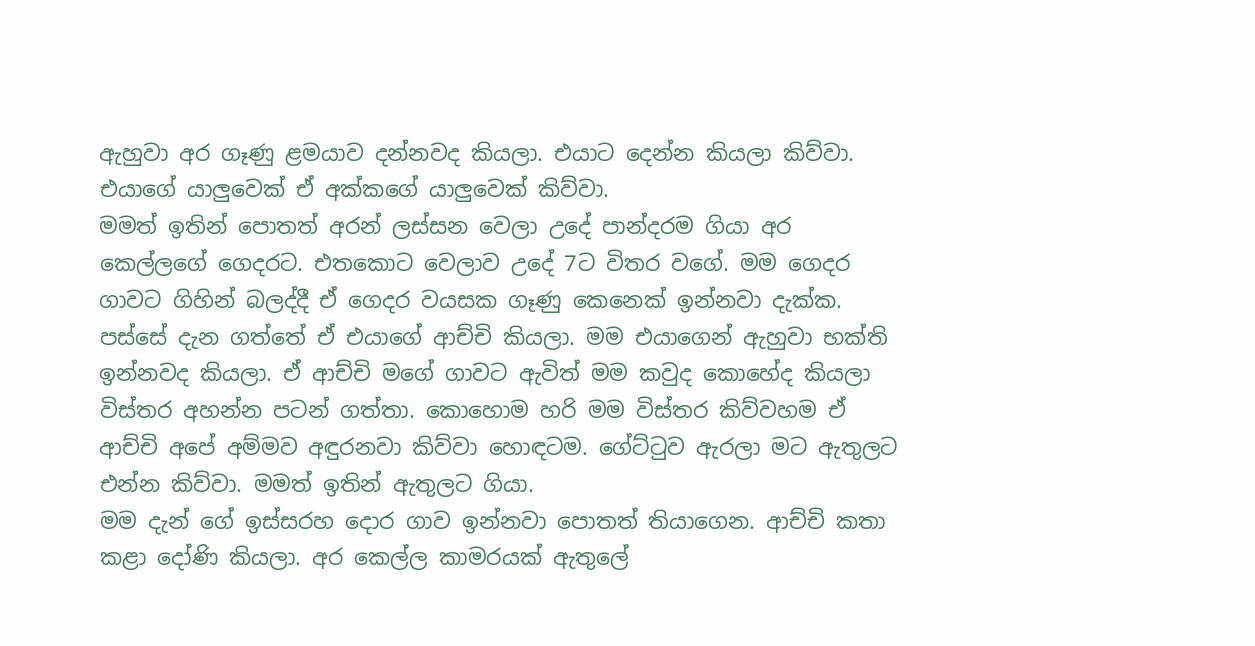ඇහුවා අර ගෑණු ළමයාව දන්නවද කියලා. එයාට දෙන්න කියලා කිව්වා. එයාගේ යාලුවෙක් ඒ අක්කගේ යාලුවෙක් කිව්වා.
මමත් ඉතින් පොතත් අරන් ලස්සන වෙලා උදේ පාන්දරම ගියා අර කෙල්ලගේ ගෙදරට. එතකොට වෙලාව උදේ 7ට විතර වගේ. මම ගෙදර ගාවට ගිහින් බලද්දී ඒ ගෙදර වයසක ගෑණු කෙනෙක් ඉන්නවා දැක්ක. පස්සේ දැන ගත්තේ ඒ එයාගේ ආච්චි කියලා. මම එයාගෙන් ඇහුවා භක්ති ඉන්නවද කියලා. ඒ ආච්චි මගේ ගාවට ඇවිත් මම කවුද කොහේද කියලා විස්තර අහන්න පටන් ගත්තා. කොහොම හරි මම විස්තර කිව්වහම ඒ ආච්චි අපේ අම්මව අඳුරනවා කිව්වා හොඳටම. ගේට්ටුව ඇරලා මට ඇතුලට එන්න කිව්වා. මමත් ඉතින් ඇතුලට ගියා.
මම දැන් ගේ ඉස්සරහ දොර ගාව ඉන්නවා පොතත් තියාගෙන. ආච්චි කතා කළා දෝණි කියලා. අර කෙල්ල කාමරයක් ඇතුලේ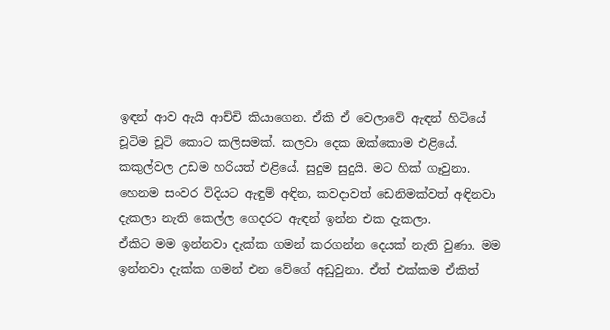ඉඳන් ආව ඇයි ආච්චි කියාගෙන. ඒකි ඒ වෙලාවේ ඇඳන් හිටියේ චූටිම චූටි කොට කලිසමක්. කලවා දෙක ඔක්කොම එළියේ. කකුල්වල උඩම හරියත් එළියේ. සුදුම සුදුයි. මට හික් ගෑවුනා. හෙනම සංවර විදියට ඇඳුම් අඳින, කවදාවත් ඩෙනිමක්වත් අඳිනවා දැකලා නැති කෙල්ල ගෙදරට ඇඳන් ඉන්න එක දැකලා.
ඒකිට මම ඉන්නවා දැක්ක ගමන් කරගන්න දෙයක් නැති වුණා. මම ඉන්නවා දැක්ක ගමන් එන වේගේ අඩුවුනා. ඒත් එක්කම ඒකිත්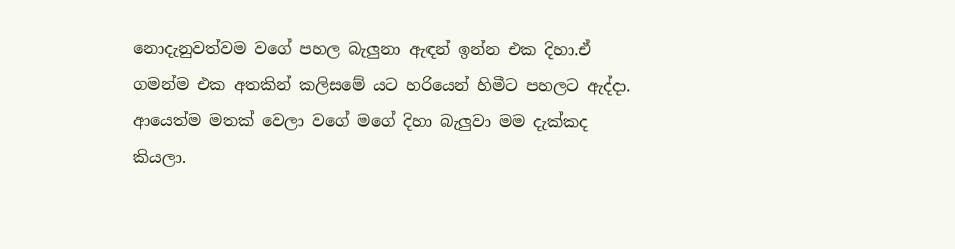නොදැනුවත්වම වගේ පහල බැලුනා ඇඳන් ඉන්න එක දිහා.ඒ ගමන්ම එක අතකින් කලිසමේ යට හරියෙන් හිමීට පහලට ඇද්දා. ආයෙත්ම මතක් වෙලා වගේ මගේ දිහා බැලුවා මම දැක්කද කියලා.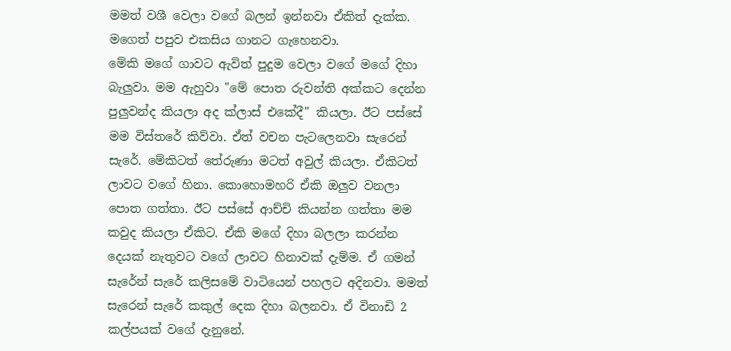මමත් වශී වෙලා වගේ බලන් ඉන්නවා ඒකිත් දැක්ක. මගෙත් පපුව එකසිය ගානට ගැහෙනවා.
මේකි මගේ ගාවට ඇවිත් පුදුම වෙලා වගේ මගේ දිහා බැලුවා. මම ඇහුවා "මේ පොත රුවන්ති අක්කට දෙන්න පුලුවන්ද කියලා අද ක්ලාස් එකේදී" කියලා. ඊට පස්සේ මම විස්තරේ කිව්වා. ඒත් වචන පැටලෙනවා සැරෙන් සැරේ. මේකිටත් තේරුණා මටත් අවුල් කියලා. ඒකිටත් ලාවට වගේ හිනා. කොහොමහරි ඒකි ඔලුව වනලා පොත ගත්තා. ඊට පස්සේ ආච්චි කියන්න ගත්තා මම කවුද කියලා ඒකිට. ඒකි මගේ දිහා බලලා කරන්න දෙයක් නැතුවට වගේ ලාවට හිනාවක් දැම්ම. ඒ ගමන් සැරේන් සැරේ කලිසමේ වාටියෙන් පහලට අදිනවා. මමත් සැරෙන් සැරේ කකුල් දෙක දිහා බලනවා. ඒ විනාඩි 2 කල්පයක් වගේ දැනුනේ.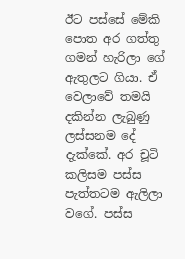ඊට පස්සේ මේකි පොත අර ගත්තු ගමන් හැරිලා ගේ ඇතුලට ගියා. ඒ වෙලාවේ තමයි දකින්න ලැබුණු ලස්සනම දේ දැක්කේ. අර චූටි කලිසම පස්ස පැත්තටම ඇලිලා වගේ. පස්ස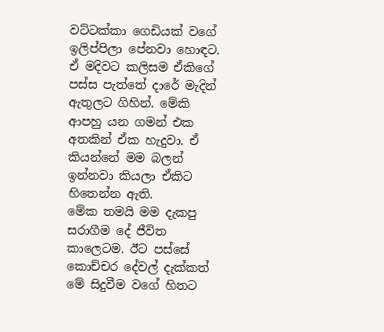වට්ටක්කා ගෙඩියක් වගේ ඉලිප්පිලා පේනවා හොඳට. ඒ මදිවට කලිසම ඒකිගේ පස්ස පැත්තේ දාරේ මැදින් ඇතුලට ගිහින්. මේකි ආපහු යන ගමන් එක අතකින් ඒක හැදුවා. ඒ කියන්නේ මම බලන් ඉන්නවා කියලා ඒකිට හිතෙන්න ඇති.
මේක තමයි මම දැකපු සරාගීම දේ ජීවිත කාලෙටම. ඊට පස්සේ කොච්චර දේවල් දැක්කත් මේ සිදුවීම වගේ හිතට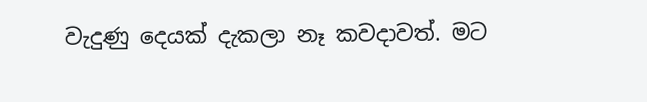වැදුණු දෙයක් දැකලා නෑ කවදාවත්. මට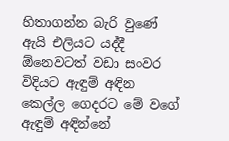හිතාගන්න බැරි වුණේ ඇයි එලියට යද්දී ඕනෙවටත් වඩා සංවර විදියට ඇඳුම් අඳින කෙල්ල ගෙදරට මේ වගේ ඇඳුම් අඳින්නේ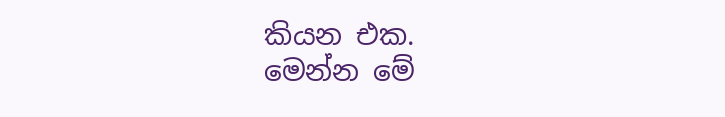කියන එක.
මෙන්න මේ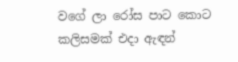වගේ ලා රෝස පාට කොට කලිසමක් එදා ඇඳන්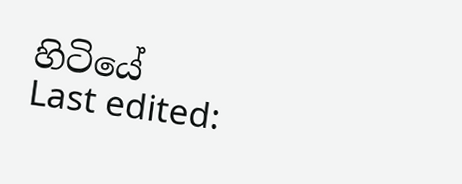හිටියේ
Last edited: